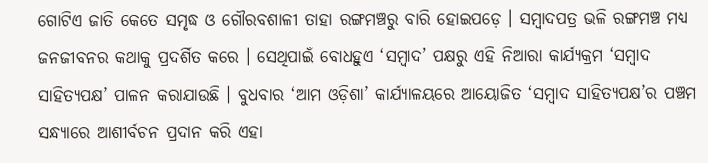ଗୋଟିଏ ଜାତି କେତେ ସମୃଦ୍ଧ ଓ ଗୌରବଶାଳୀ ତାହା ରଙ୍ଗମଞ୍ଚରୁ ବାରି ହୋଇପଡ଼େ । ସମ୍ବାଦପତ୍ର ଭଳି ରଙ୍ଗମଞ୍ଚ ମଧ୍ୟ ଜନଜୀବନର କଥାକୁ ପ୍ରଦର୍ଶିତ କରେ । ସେଥିପାଇଁ ବୋଧହୁଏ ‘ସମ୍ବାଦ’ ପକ୍ଷରୁ ଏହି ନିଆରା କାର୍ଯ୍ୟକ୍ରମ ‘ସମ୍ବାଦ ସାହିତ୍ୟପକ୍ଷ’ ପାଳନ କରାଯାଉଛି । ବୁଧବାର ‘ଆମ ଓଡ଼ିଶା’ କାର୍ଯ୍ୟାଳୟରେ ଆୟୋଜିତ ‘ସମ୍ବାଦ ସାହିତ୍ୟପକ୍ଷ’ର ପଞ୍ଚମ ସନ୍ଧ୍ୟାରେ ଆଶୀର୍ବଚନ ପ୍ରଦାନ କରି ଏହା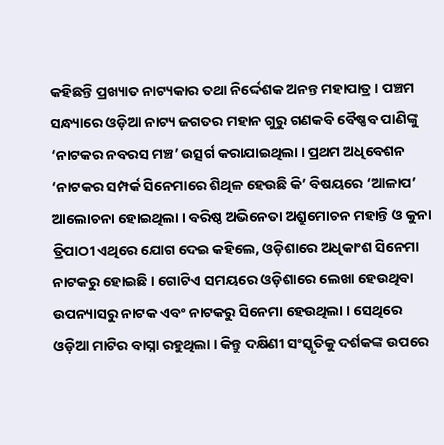କହିଛନ୍ତି ପ୍ରଖ୍ୟାତ ନାଟ୍ୟକାର ତଥା ନିର୍ଦ୍ଦେଶକ ଅନନ୍ତ ମହାପାତ୍ର । ପଞ୍ଚମ ସନ୍ଧ୍ୟାରେ ଓଡ଼ିଆ ନାଟ୍ୟ ଜଗତର ମହାନ ଗୁରୁ ଗଣକବି ବୈଷ୍ଣବ ପାଣିଙ୍କୁ ‘ନାଟକର ନବରସ ମଞ୍ଚ’ ଉତ୍ସର୍ଗ କରାଯାଇଥିଲା । ପ୍ରଥମ ଅଧିବେଶନ ‘ନାଟକର ସମ୍ପର୍କ ସିନେମାରେ ଶିଥିଳ ହେଉଛି କି’ ବିଷୟରେ ‘ଆଳାପ’ ଆଲୋଚନା ହୋଇଥିଲା । ବରିଷ୍ଠ ଅଭିନେତା ଅଶ୍ରୁମୋଚନ ମହାନ୍ତି ଓ କୁନା ତ୍ରିପାଠୀ ଏଥିରେ ଯୋଗ ଦେଇ କହିଲେ, ଓଡ଼ିଶାରେ ଅଧିକାଂଶ ସିନେମା ନାଟକରୁ ହୋଇଛି । ଗୋଟିଏ ସମୟରେ ଓଡ଼ିଶାରେ ଲେଖା ହେଉଥିବା ଉପନ୍ୟାସରୁ ନାଟକ ଏବଂ ନାଟକରୁ ସିନେମା ହେଉଥିଲା । ସେଥିରେ ଓଡ଼ିଆ ମାଟିର ବାସ୍ନା ରହୁଥିଲା । କିନ୍ତୁ ଦକ୍ଷିଣୀ ସଂସ୍କୃତିକୁ ଦର୍ଶକଙ୍କ ଉପରେ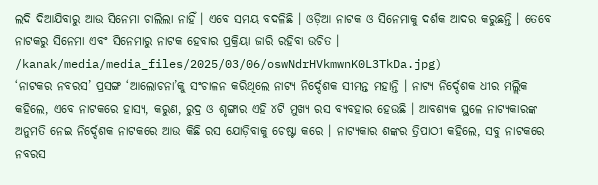ଲଦି ଦିଆଯିବାରୁ ଆଉ ସିନେମା ଚାଲିଲା ନାହିଁ । ଏବେ ସମୟ ବଦଳିଛି । ଓଡ଼ିଆ ନାଟକ ଓ ସିନେମାକୁ ଦର୍ଶକ ଆଦର କରୁଛନ୍ତି । ତେବେ ନାଟକରୁ ସିନେମା ଏବଂ ସିନେମାରୁ ନାଟକ ହେବାର ପ୍ରକ୍ରିୟା ଜାରି ରହିବା ଉଚିତ ।
/kanak/media/media_files/2025/03/06/oswNdrHVkmwnK0L3TkDa.jpg)
‘ନାଟକର ନବରସ’ ପ୍ରସଙ୍ଗ ‘ଆଲୋଚନା’କୁ ସଂଚାଳନ କରିଥିଲେ ନାଟ୍ୟ ନିର୍ଦ୍ଦେଶକ ସୀମନ୍ତ ମହାନ୍ତି । ନାଟ୍ୟ ନିର୍ଦ୍ଦେଶକ ଧୀର ମଲ୍ଲିକ କହିଲେ, ଏବେ ନାଟକରେ ହାସ୍ୟ, କରୁଣ, ରୁଦ୍ର ଓ ଶୃଙ୍ଗାର ଏହି ୪ଟି ମୁଖ୍ୟ ରସ ବ୍ୟବହାର ହେଉଛି । ଆବଶ୍ୟକ ସ୍ଥଳେ ନାଟ୍ୟକାରଙ୍କ ଅନୁମତି ନେଇ ନିର୍ଦ୍ଦେଶକ ନାଟକରେ ଆଉ କିଛି ରସ ଯୋଡ଼ିବାକୁ ଚେଷ୍ଟା କରେ । ନାଟ୍ୟକାର ଶଙ୍କର ତ୍ରିପାଠୀ କହିଲେ, ସବୁ ନାଟକରେ ନବରସ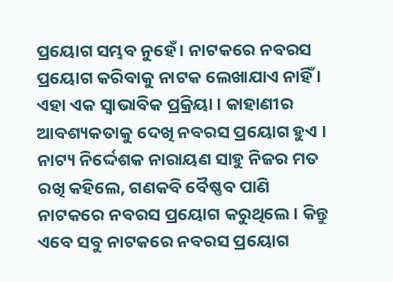ପ୍ରୟୋଗ ସମ୍ଭବ ନୁହେଁ । ନାଟକରେ ନବରସ ପ୍ରୟୋଗ କରିବାକୁ ନାଟକ ଲେଖାଯାଏ ନାହିଁ । ଏହା ଏକ ସ୍ବାଭାବିକ ପ୍ରକ୍ରିୟା । କାହାଣୀର ଆବଶ୍ୟକତାକୁ ଦେଖି ନବରସ ପ୍ରୟୋଗ ହୁଏ । ନାଟ୍ୟ ନିର୍ଦ୍ଦେଶକ ନାରାୟଣ ସାହୁ ନିଜର ମତ ରଖି କହିଲେ, ଗଣକବି ବୈଷ୍ଣବ ପାଣି ନାଟକରେ ନବରସ ପ୍ରୟୋଗ କରୁଥିଲେ । କିନ୍ତୁ ଏବେ ସବୁ ନାଟକରେ ନବରସ ପ୍ରୟୋଗ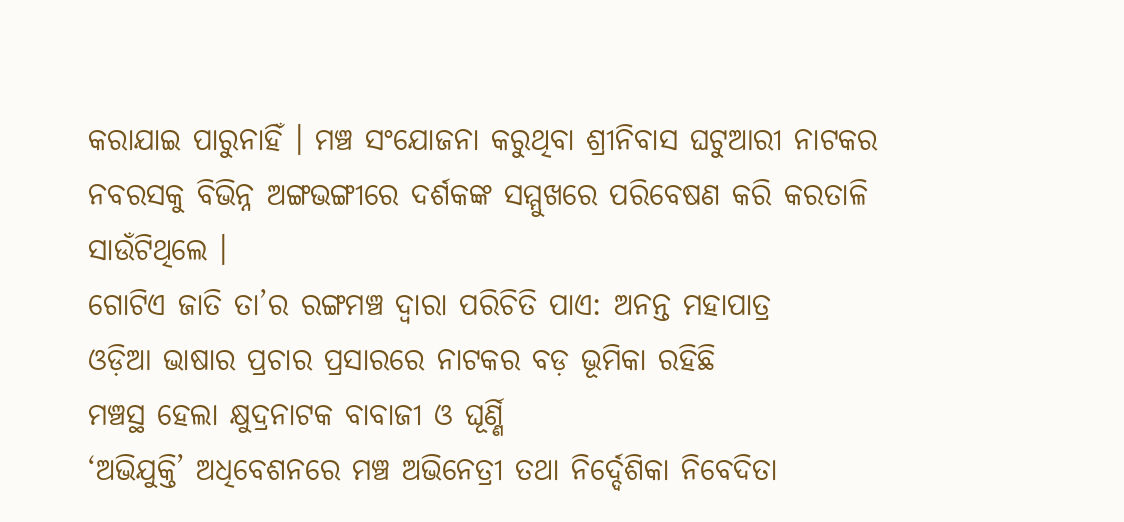କରାଯାଇ ପାରୁନାହିଁ । ମଞ୍ଚ ସଂଯୋଜନା କରୁଥିବା ଶ୍ରୀନିବାସ ଘଟୁଆରୀ ନାଟକର ନବରସକୁ ବିଭିନ୍ନ ଅଙ୍ଗଭଙ୍ଗୀରେ ଦର୍ଶକଙ୍କ ସମ୍ମୁଖରେ ପରିବେଷଣ କରି କରତାଳି ସାଉଁଟିଥିଲେ ।
ଗୋଟିଏ ଜାତି ତା’ର ରଙ୍ଗମଞ୍ଚ ଦ୍ବାରା ପରିଚିତି ପାଏ: ଅନନ୍ତ ମହାପାତ୍ର
ଓଡ଼ିଆ ଭାଷାର ପ୍ରଚାର ପ୍ରସାରରେ ନାଟକର ବଡ଼ ଭୂମିକା ରହିଛି
ମଞ୍ଚସ୍ଥ ହେଲା କ୍ଷୁଦ୍ରନାଟକ ବାବାଜୀ ଓ ଘୂର୍ଣ୍ଣି
‘ଅଭିଯୁକ୍ତି’ ଅଧିବେଶନରେ ମଞ୍ଚ ଅଭିନେତ୍ରୀ ତଥା ନିର୍ଦ୍ଦେଶିକା ନିବେଦିତା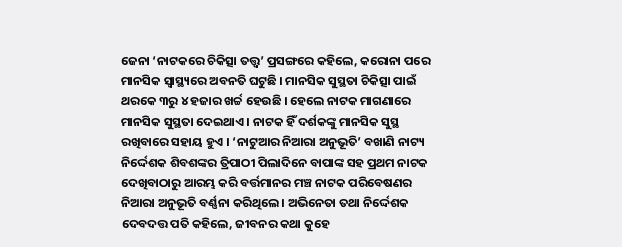ଜେନା ‘ନାଟକରେ ଚିକିତ୍ସା ତତ୍ତ୍ବ’ ପ୍ରସଙ୍ଗରେ କହିଲେ, କରୋନା ପରେ ମାନସିକ ସ୍ବାସ୍ଥ୍ୟରେ ଅବନତି ଘଟୁଛି । ମାନସିକ ସୁସ୍ଥତା ଚିକିତ୍ସା ପାଇଁ ଥରକେ ୩ରୁ ୪ ହଜାର ଖର୍ଚ୍ଚ ହେଉଛି । ହେଲେ ନାଟକ ମାଗଣାରେ ମାନସିକ ସୁସ୍ଥତା ଦେଇଥାଏ । ନାଟକ ହିଁ ଦର୍ଶକଙ୍କୁ ମାନସିକ ସୁସ୍ଥ ରଖିବାରେ ସହାୟ ହୁଏ । ‘ନାଟୁଆର ନିଆରା ଅନୁଭୂତି’ ବଖାଣି ନାଟ୍ୟ ନିର୍ଦ୍ଦେଶକ ଶିବଶଙ୍କର ତ୍ରିପାଠୀ ପିଲାଦିନେ ବାପାଙ୍କ ସହ ପ୍ରଥମ ନାଟକ ଦେଖିବାଠାରୁ ଆରମ୍ଭ କରି ବର୍ତ୍ତମାନର ମଞ୍ଚ ନାଟକ ପରିବେଷଣର ନିଆରା ଅନୁଭୂତି ବର୍ଣ୍ଣନା କରିଥିଲେ । ଅଭିନେତା ତଥା ନିର୍ଦ୍ଦେଶକ ଦେବଦତ୍ତ ପତି କହିଲେ, ଜୀବନର କଥା କୁହେ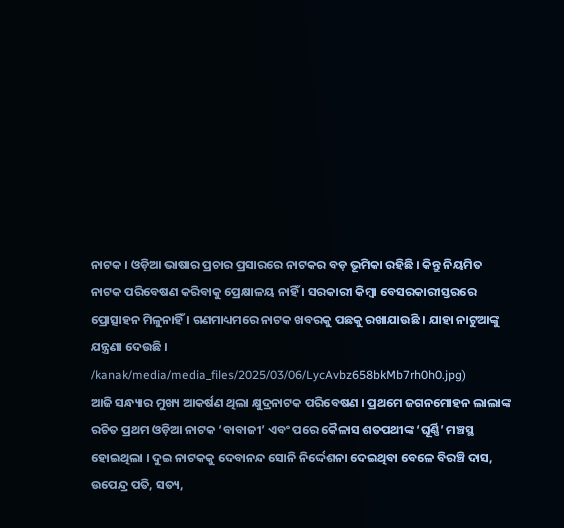ନାଟକ । ଓଡ଼ିଆ ଭାଷାର ପ୍ରଚାର ପ୍ରସାରରେ ନାଟକର ବଡ଼ ଭୂମିକା ରହିଛି । କିନ୍ତୁ ନିୟମିତ ନାଟକ ପରିବେଷଣ କରିବାକୁ ପ୍ରେକ୍ଷାଳୟ ନାହିଁ । ସରକାରୀ କିମ୍ବା ବେସରକାରୀସ୍ତରରେ ପ୍ରୋତ୍ସାହନ ମିଳୁନାହିଁ । ଗଣମାଧ୍ୟମରେ ନାଟକ ଖବରକୁ ପଛକୁ ରଖାଯାଉଛି । ଯାହା ନାଟୁଆଙ୍କୁ ଯନ୍ତ୍ରଣା ଦେଉଛି ।
/kanak/media/media_files/2025/03/06/LycAvbz658bkMb7rh0h0.jpg)
ଆଜି ସନ୍ଧ୍ୟାର ମୁଖ୍ୟ ଆକର୍ଷଣ ଥିଲା କ୍ଷୁଦ୍ରନାଟକ ପରିବେଷଣ । ପ୍ରଥମେ ଜଗନମୋହନ ଲାଲାଙ୍କ ରଚିତ ପ୍ରଥମ ଓଡ଼ିଆ ନାଟକ ‘ବାବାଜୀ’ ଏବଂ ପରେ କୈଳାସ ଶତପଥୀଙ୍କ ‘ଘୂର୍ଣ୍ଣି’ ମଞ୍ଚସ୍ଥ ହୋଇଥିଲା । ଦୁଇ ନାଟକକୁ ଦେବାନନ୍ଦ ସୋନି ନିର୍ଦ୍ଦେଶନା ଦେଇଥିବା ବେଳେ ବିରଞ୍ଚି ଦାସ, ଉପେନ୍ଦ୍ର ପତି, ସତ୍ୟ,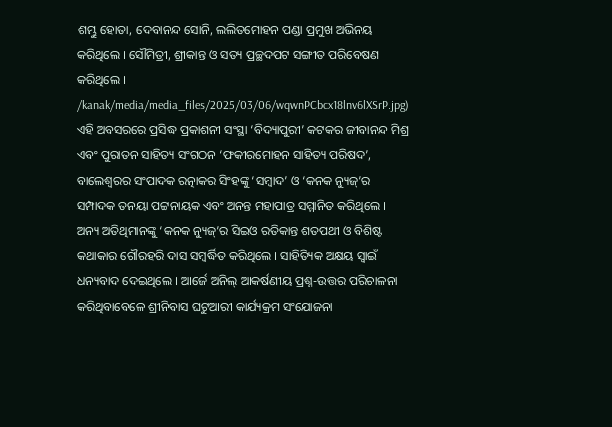ଶମ୍ଭୁ ହୋତା, ଦେବାନନ୍ଦ ସୋନି, ଲଲିତମୋହନ ପଣ୍ଡା ପ୍ରମୁଖ ଅଭିନୟ କରିଥିଲେ । ସୌମିତ୍ରୀ, ଶ୍ରୀକାନ୍ତ ଓ ସତ୍ୟ ପ୍ରଚ୍ଛଦପଟ ସଙ୍ଗୀତ ପରିବେଷଣ କରିଥିଲେ ।
/kanak/media/media_files/2025/03/06/wqwnPCbcx18lnv6lXSrP.jpg)
ଏହି ଅବସରରେ ପ୍ରସିଦ୍ଧ ପ୍ରକାଶନୀ ସଂସ୍ଥା ‘ବିଦ୍ୟାପୁରୀ’ କଟକର ଜୀବାନନ୍ଦ ମିଶ୍ର ଏବଂ ପୁରାତନ ସାହିତ୍ୟ ସଂଗଠନ ‘ଫକୀରମୋହନ ସାହିତ୍ୟ ପରିଷଦ’, ବାଲେଶ୍ୱରର ସଂପାଦକ ରତ୍ନାକର ସିଂହଙ୍କୁ ‘ସମ୍ବାଦ’ ଓ ‘କନକ ନ୍ୟୁଜ୍’ର ସମ୍ପାଦକ ତନୟା ପଟ୍ଟନାୟକ ଏବଂ ଅନନ୍ତ ମହାପାତ୍ର ସମ୍ମାନିତ କରିଥିଲେ । ଅନ୍ୟ ଅତିଥିମାନଙ୍କୁ ‘କନକ ନ୍ୟୁଜ୍’ର ସିଇଓ ରତିକାନ୍ତ ଶତପଥୀ ଓ ବିଶିଷ୍ଟ କଥାକାର ଗୌରହରି ଦାସ ସମ୍ବର୍ଦ୍ଧିତ କରିଥିଲେ । ସାହିତ୍ୟିକ ଅକ୍ଷୟ ସ୍ବାଇଁ ଧନ୍ୟବାଦ ଦେଇଥିଲେ । ଆର୍ଜେ ଅନିଲ୍ ଆକର୍ଷଣୀୟ ପ୍ରଶ୍ନ-ଉତ୍ତର ପରିଚାଳନା କରିଥିବାବେଳେ ଶ୍ରୀନିବାସ ଘଟୁଆରୀ କାର୍ଯ୍ୟକ୍ରମ ସଂଯୋଜନା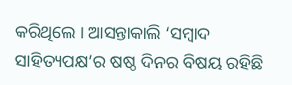କରିଥିଲେ । ଆସନ୍ତାକାଲି ‘ସମ୍ବାଦ ସାହିତ୍ୟପକ୍ଷ’ର ଷଷ୍ଠ ଦିନର ବିଷୟ ରହିଛି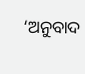‘ଅନୁବାଦ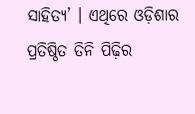ସାହିତ୍ୟ’ । ଏଥିରେ ଓଡ଼ିଶାର ପ୍ରତିଷ୍ଠିତ ତିନି ପିଢ଼ିର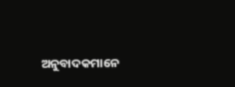ଅନୁବାଦକମାନେ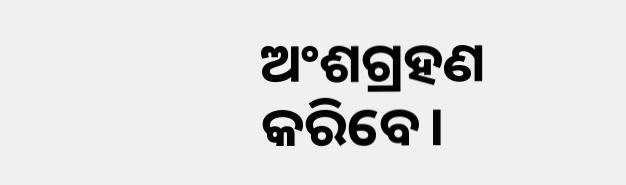ଅଂଶଗ୍ରହଣ କରିବେ।